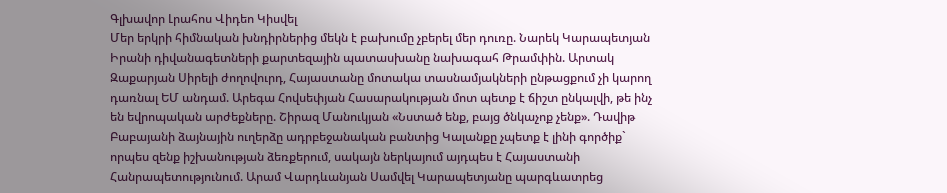Գլխավոր Լրահոս Վիդեո Կիսվել
Մեր երկրի հիմնական խնդիրներից մեկն է բախումը չբերել մեր դուռը. Նարեկ Կարապետյան Իրանի դիվանագետների քարտեզային պատասխանը նախագահ Թրամփին. Արտակ Զաքարյան Սիրելի ժողովուրդ, Հայաստանը մոտակա տասնամյակների ընթացքում չի կարող դառնալ ԵՄ անդամ. Արեգա Հովսեփյան Հասարակության մոտ պետք է ճիշտ ընկալվի, թե ինչ են եվրոպական արժեքները. Շիրազ Մանուկյան «Նստած ենք, բայց ծնկաչոք չենք». Դավիթ Բաբայանի ձայնային ուղերձը ադրբեջանական բանտից Կալանքը չպետք է լինի գործիք` որպես զենք իշխանության ձեռքերում, սակայն ներկայում այդպես է Հայաստանի Հանրապետությունում. Արամ Վարդևանյան Սամվել Կարապետյանը պարգևատրեց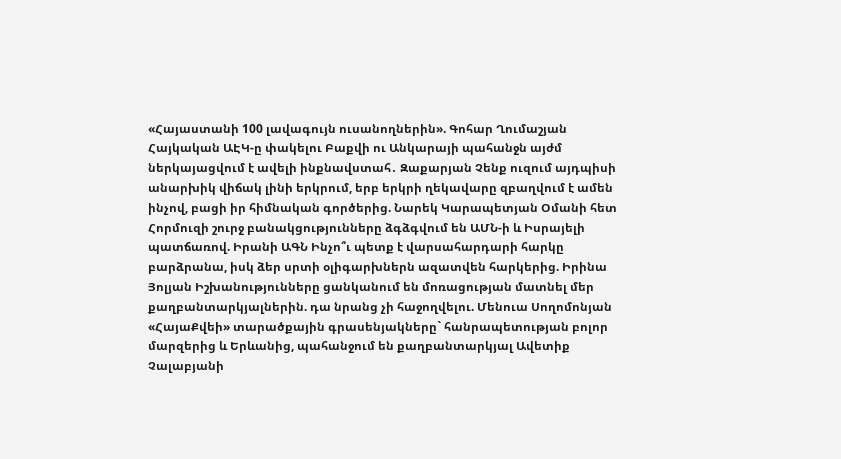«Հայաստանի 100 լավագույն ուսանողներին». Գոհար Ղումաշյան Հայկական ԱԷԿ-ը փակելու Բաքվի ու Անկարայի պահանջն այժմ ներկայացվում է ավելի ինքնավստահ․ Զաքարյան Չենք ուզում այդպիսի անարխիկ վիճակ լինի երկրում, երբ երկրի ղեկավարը զբաղվում է ամեն ինչով, բացի իր հիմնական գործերից. Նարեկ Կարապետյան Օմանի հետ Հորմուզի շուրջ բանակցությունները ձգձգվում են ԱՄՆ-ի և Իսրայելի պատճառով. Իրանի ԱԳՆ Ինչո՞ւ պետք է վարսահարդարի հարկը բարձրանա, իսկ ձեր սրտի օլիգարխներն ազատվեն հարկերից. Իրինա Յոլյան Իշխանությունները ցանկանում են մոռացության մատնել մեր քաղբանտարկյալներին. դա նրանց չի հաջողվելու. Մենուա Սողոմոնյան
«ՀայաՔվեի» տարածքային գրասենյակները` հանրապետության բոլոր մարզերից և Երևանից, պահանջում են քաղբանտարկյալ Ավետիք Չալաբյանի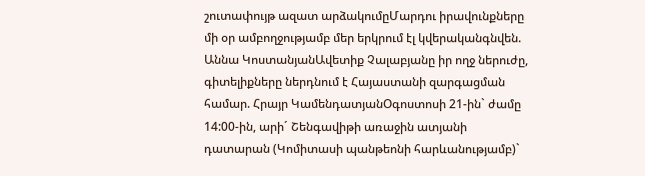շուտափույթ ազատ արձակումըՄարդու իրավունքները մի օր ամբողջությամբ մեր երկրում էլ կվերականգնվեն. Աննա ԿոստանյանԱվետիք Չալաբյանը իր ողջ ներուժը, գիտելիքները ներդնում է Հայաստանի զարգացման համար. Հրայր ԿամենդատյանՕգոստոսի 21-ին` ժամը 14:00-ին, արի´ Շենգավիթի առաջին ատյանի դատարան (Կոմիտասի պանթեոնի հարևանությամբ)`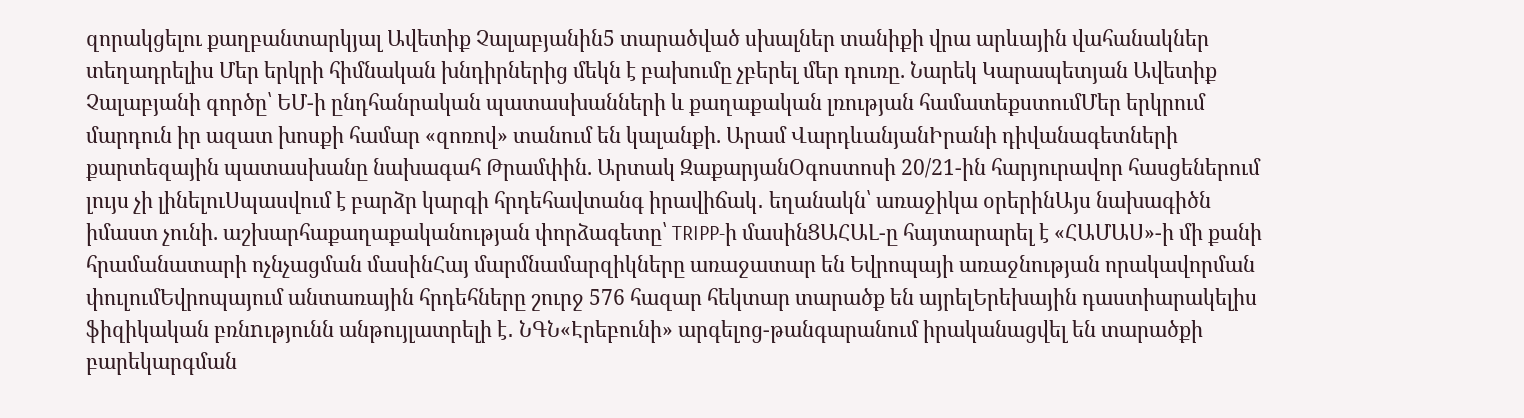զորակցելու քաղբանտարկյալ Ավետիք Չալաբյանին5 տարածված սխալներ տանիքի վրա արևային վահանակներ տեղադրելիս Մեր երկրի հիմնական խնդիրներից մեկն է բախումը չբերել մեր դուռը. Նարեկ Կարապետյան Ավետիք Չալաբյանի գործը՝ ԵՄ-ի ընդհանրական պատասխանների և քաղաքական լռության համատեքստումՄեր երկրում մարդուն իր ազատ խոսքի համար «զոռով» տանում են կալանքի. Արամ ՎարդևանյանԻրանի դիվանագետների քարտեզային պատասխանը նախագահ Թրամփին. Արտակ ԶաքարյանՕգոստոսի 20/21-ին հարյուրավոր հասցեներում լույս չի լինելուՍպասվում է բարձր կարգի հրդեհավտանգ իրավիճակ․ եղանակն՝ առաջիկա օրերինԱյս նախագիծն իմաստ չունի. աշխարհաքաղաքականության փորձագետը՝ TRIPP-ի մասինՑԱՀԱԼ-ը հայտարարել է «ՀԱՄԱՍ»-ի մի քանի հրամանատարի ոչնչացման մասինՀայ մարմնամարզիկները առաջատար են Եվրոպայի առաջնության որակավորման փուլումԵվրոպայում անտառային հրդեհները շուրջ 576 հազար հեկտար տարածք են այրելԵրեխային դաստիարակելիս ֆիզիկական բռնnւթյունն անթույլատրելի է․ ՆԳՆ«Էրեբունի» արգելոց-թանգարանում իրականացվել են տարածքի բարեկարգման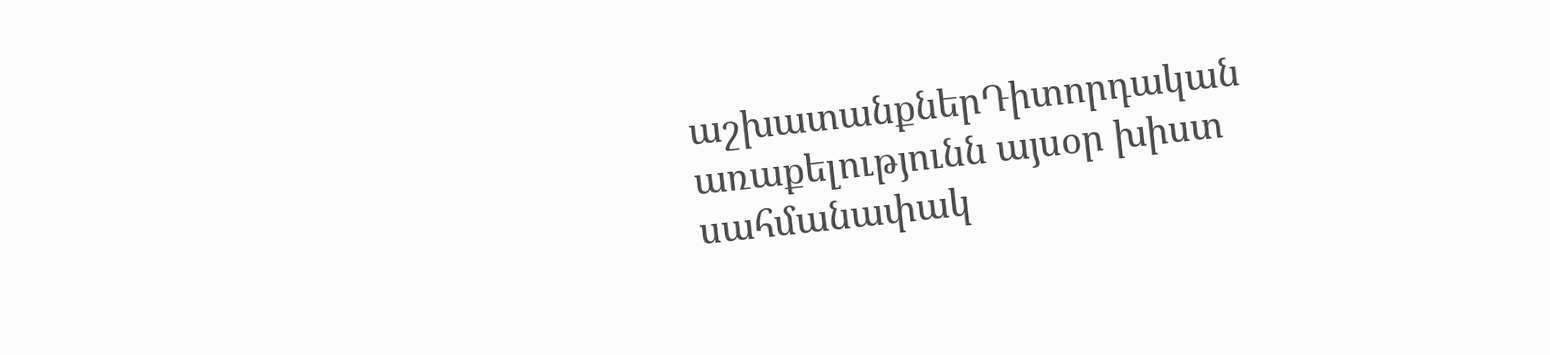աշխատանքներԴիտորդական առաքելությունն այսօր խիստ սահմանափակ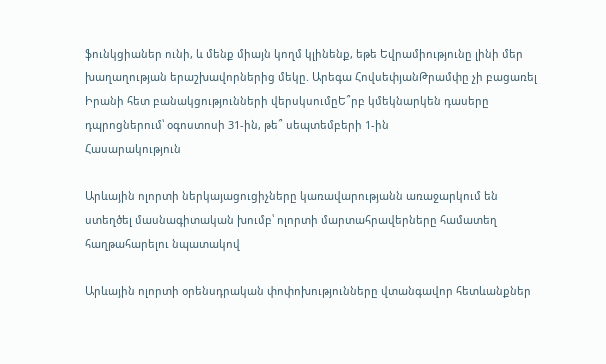ֆունկցիաներ ունի, և մենք միայն կողմ կլինենք, եթե Եվրամիությունը լինի մեր խաղաղության երաշխավորներից մեկը. Արեգա ՀովսեփյանԹրամփը չի բացառել Իրանի հետ բանակցությունների վերսկսումըԵ՞րբ կմեկնարկեն դասերը դպրոցներում՝ օգոստոսի 31-ին, թե՞ սեպտեմբերի 1-ին
Հասարակություն

Արևային ոլորտի ներկայացուցիչները կառավարությանն առաջարկում են ստեղծել մասնագիտական խումբ՝ ոլորտի մարտահրավերները համատեղ հաղթահարելու նպատակով

Արևային ոլորտի օրենսդրական փոփոխությունները վտանգավոր հետևանքներ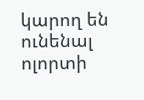կարող են ունենալ ոլորտի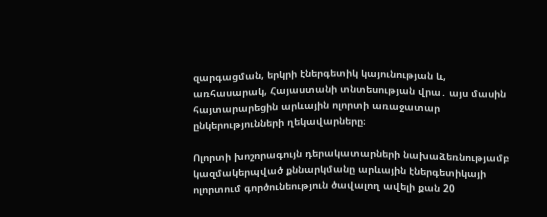զարգացման, երկրի էներգետիկ կայունության և,  առհասարակ, Հայաստանի տնտեսության վրա․ այս մասին հայտարարեցին արևային ոլորտի առաջատար ընկերությունների ղեկավարները։

Ոլորտի խոշորագույն դերակատարների նախաձեռնությամբ կազմակերպված քննարկմանը արևային էներգետիկայի ոլորտում գործունեություն ծավալող ավելի քան 20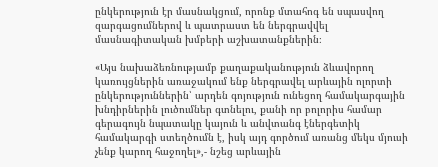ընկերություն էր մասնակցում, որոնք մտահոգ են սպասվող զարգացումներով և պատրաստ են ներգրավվել մասնագիտական խմբերի աշխատանքներին։

«Այս նախաձեռնությամբ քաղաքականություն ձևավորող կառույցներին առաջակում ենք ներգրավել արևային ոլորտի ընկերություններին՝ արդեն գոյություն ունեցող համակարգային խնդիրներին լուծումներ գտնելու, քանի որ բոլորիս համար գերագույն նպատակը կայուն և անվտանգ էներգետիկ համակարգի ստեղծումն է, իսկ այդ գործում առանց մեկս մյուսի չենք կարող հաջողել»,- նշեց արևային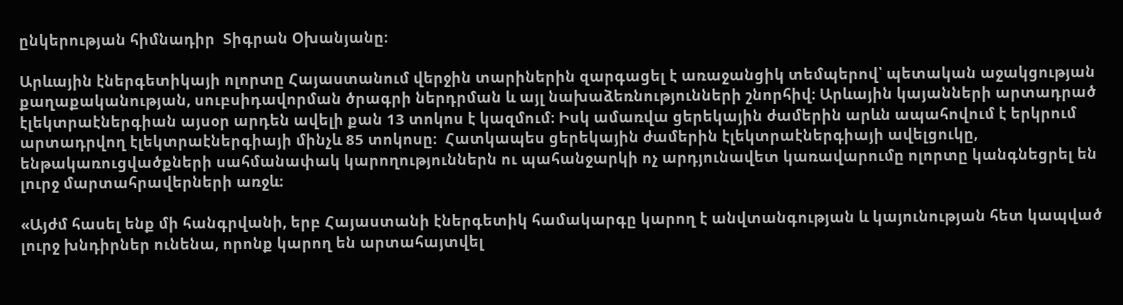ընկերության հիմնադիր  Տիգրան Օխանյանը։

Արևային էներգետիկայի ոլորտը Հայաստանում վերջին տարիներին զարգացել է առաջանցիկ տեմպերով՝ պետական աջակցության քաղաքականության, սուբսիդավորման ծրագրի ներդրման և այլ նախաձեռնությունների շնորհիվ։ Արևային կայանների արտադրած էլեկտրաէներգիան այսօր արդեն ավելի քան 13 տոկոս է կազմում։ Իսկ ամառվա ցերեկային ժամերին արևն ապահովում է երկրում արտադրվող էլեկտրաէներգիայի մինչև 85 տոկոսը։  Հատկապես ցերեկային ժամերին էլեկտրաէներգիայի ավելցուկը, ենթակառուցվածքների սահմանափակ կարողություններն ու պահանջարկի ոչ արդյունավետ կառավարումը ոլորտը կանգնեցրել են լուրջ մարտահրավերների առջև։

«Այժմ հասել ենք մի հանգրվանի, երբ Հայաստանի էներգետիկ համակարգը կարող է անվտանգության և կայունության հետ կապված լուրջ խնդիրներ ունենա, որոնք կարող են արտահայտվել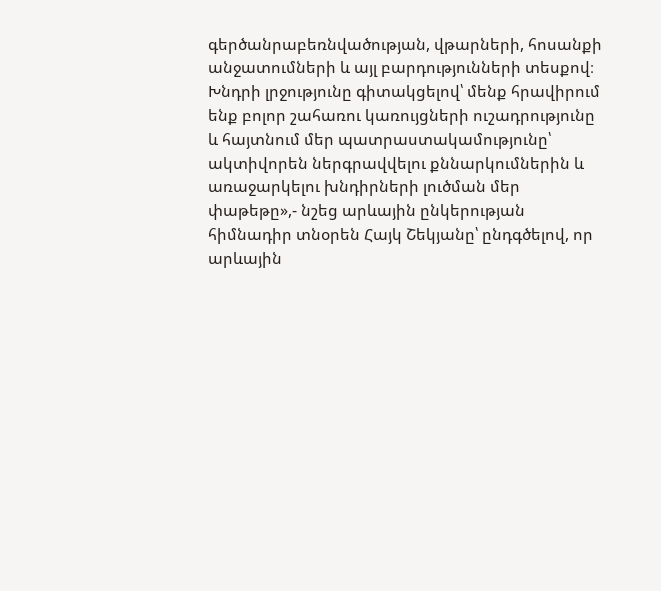գերծանրաբեռնվածության, վթարների, հոսանքի անջատումների և այլ բարդությունների տեսքով։ Խնդրի լրջությունը գիտակցելով՝ մենք հրավիրում ենք բոլոր շահառու կառույցների ուշադրությունը և հայտնում մեր պատրաստակամությունը՝ ակտիվորեն ներգրավվելու քննարկումներին և առաջարկելու խնդիրների լուծման մեր փաթեթը»,- նշեց արևային ընկերության հիմնադիր տնօրեն Հայկ Շեկյանը՝ ընդգծելով, որ արևային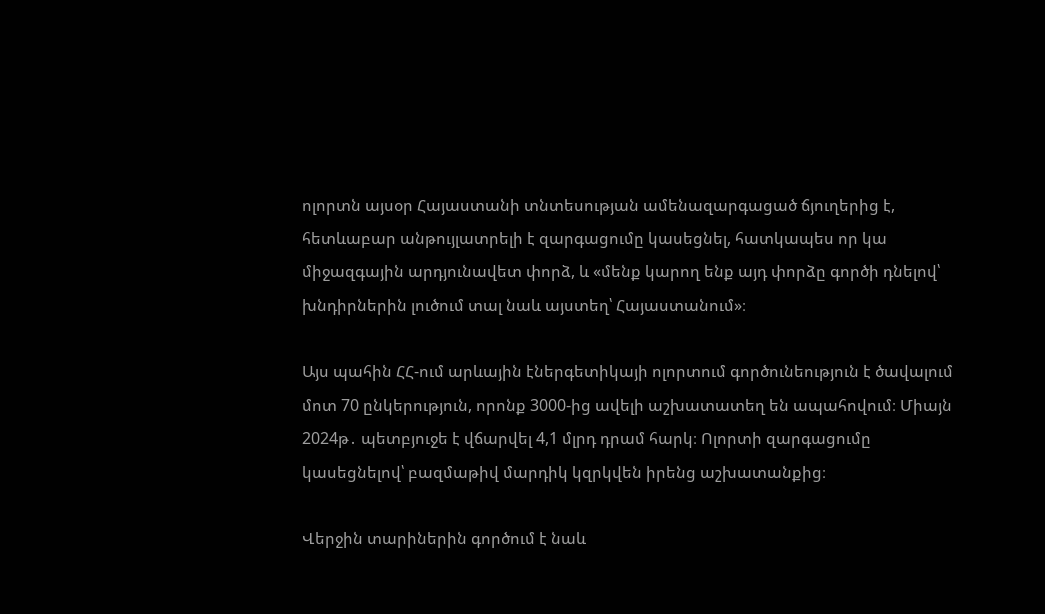ոլորտն այսօր Հայաստանի տնտեսության ամենազարգացած ճյուղերից է, հետևաբար անթույլատրելի է զարգացումը կասեցնել, հատկապես որ կա միջազգային արդյունավետ փորձ, և «մենք կարող ենք այդ փորձը գործի դնելով՝ խնդիրներին լուծում տալ նաև այստեղ՝ Հայաստանում»։

Այս պահին ՀՀ-ում արևային էներգետիկայի ոլորտում գործունեություն է ծավալում մոտ 70 ընկերություն, որոնք 3000-ից ավելի աշխատատեղ են ապահովում։ Միայն 2024թ․ պետբյուջե է վճարվել 4,1 մլրդ դրամ հարկ։ Ոլորտի զարգացումը կասեցնելով՝ բազմաթիվ մարդիկ կզրկվեն իրենց աշխատանքից։

Վերջին տարիներին գործում է նաև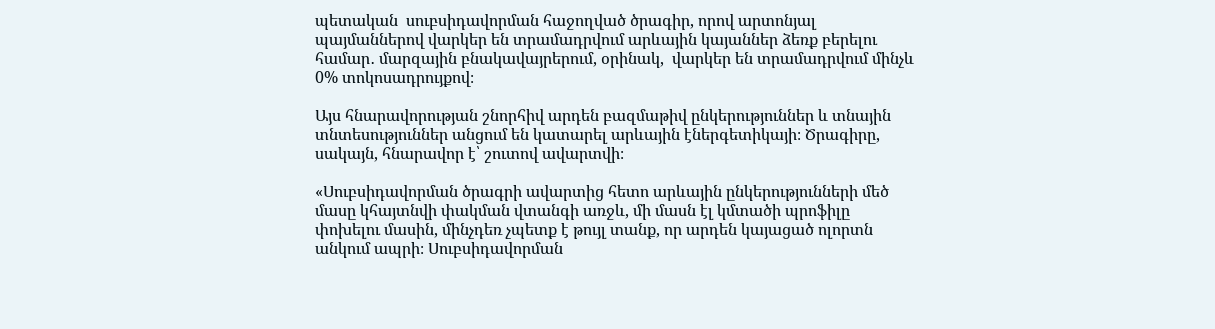պետական  սուբսիդավորման հաջողված ծրագիր, որով արտոնյալ պայմաններով վարկեր են տրամադրվում արևային կայաններ ձեռք բերելու համար․ մարզային բնակավայրերում, օրինակ,  վարկեր են տրամադրվում մինչև 0% տոկոսադրույքով։

Այս հնարավորության շնորհիվ արդեն բազմաթիվ ընկերություններ և տնային տնտեսություններ անցում են կատարել արևային էներգետիկայի։ Ծրագիրը, սակայն, հնարավոր է՝ շուտով ավարտվի։

«Սուբսիդավորման ծրագրի ավարտից հետո արևային ընկերությունների մեծ մասը կհայտնվի փակման վտանգի առջև, մի մասն էլ կմտածի պրոֆիլը փոխելու մասին, մինչդեռ չպետք է թույլ տանք, որ արդեն կայացած ոլորտն անկում ապրի։ Սուբսիդավորման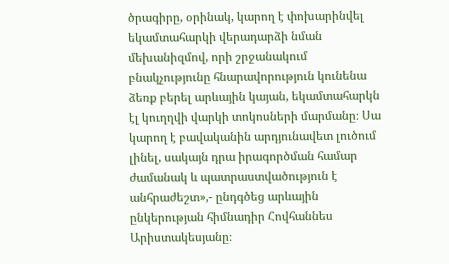ծրագիրը, օրինակ, կարող է փոխարինվել եկամտահարկի վերադարձի նման մեխանիզմով, որի շրջանակում բնակչությունը հնարավորություն կունենա ձեռք բերել արևային կայան, եկամտահարկն էլ կուղղվի վարկի տոկոսների մարմանը։ Սա կարող է բավականին արդյունավետ լուծում լինել, սակայն դրա իրագործման համար ժամանակ և պատրաստվածություն է անհրաժեշտ»,- ընդգծեց արևային ընկերության հիմնադիր Հովհաննես Արիստակեսյանը։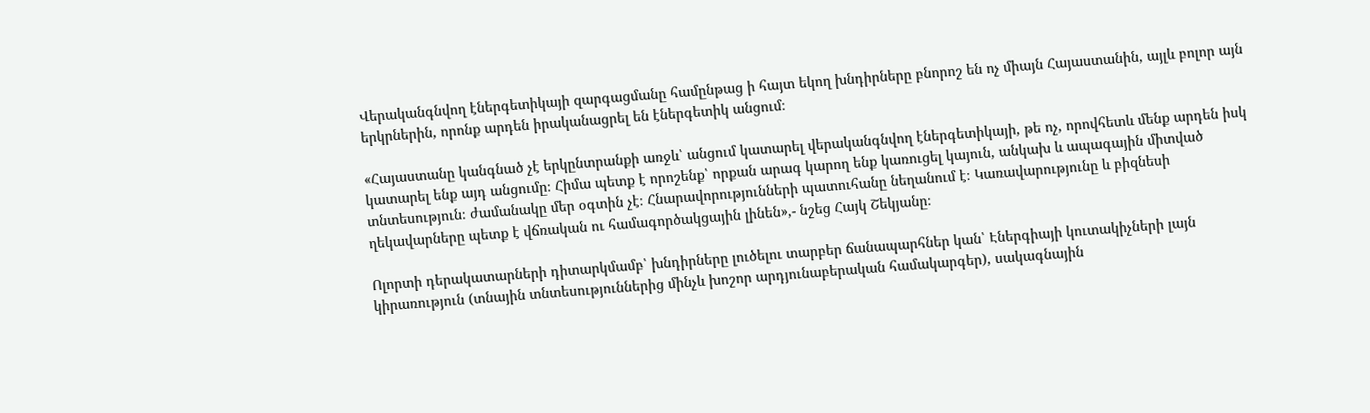Վերականգնվող էներգետիկայի զարգացմանը համընթաց ի հայտ եկող խնդիրները բնորոշ են ոչ միայն Հայաստանին, այլև բոլոր այն երկրներին, որոնք արդեն իրականացրել են էներգետիկ անցում։

«Հայաստանը կանգնած չէ երկընտրանքի առջև՝ անցում կատարել վերականգնվող էներգետիկայի, թե ոչ, որովհետև մենք արդեն իսկ կատարել ենք այդ անցումը։ Հիմա պետք է որոշենք՝ որքան արագ կարող ենք կառուցել կայուն, անկախ և ապագային միտված տնտեսություն։ ժամանակը մեր օգտին չէ։ Հնարավորությունների պատուհանը նեղանում է։ Կառավարությունը և բիզնեսի ղեկավարները պետք է վճռական ու համագործակցային լինեն»,- նշեց Հայկ Շեկյանը։

Ոլորտի դերակատարների դիտարկմամբ՝ խնդիրները լուծելու տարբեր ճանապարհներ կան՝ Էներգիայի կուտակիչների լայն կիրառություն (տնային տնտեսություններից մինչև խոշոր արդյունաբերական համակարգեր), սակագնային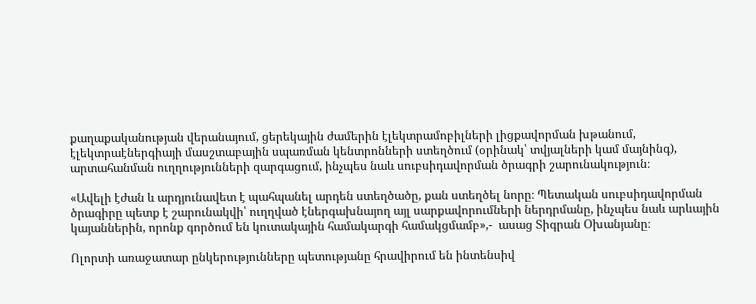քաղաքականության վերանայում, ցերեկային ժամերին էլեկտրամոբիլների լիցքավորման խթանում, էլեկտրաէներգիայի մասշտաբային սպառման կենտրոնների ստեղծում (օրինակ՝ տվյալների կամ մայնինգ), արտահանման ուղղությունների զարգացում, ինչպես նաև սուբսիդավորման ծրագրի շարունակություն։

«Ավելի էժան և արդյունավետ է պահպանել արդեն ստեղծածը, քան ստեղծել նորը։ Պետական սուբսիդավորման ծրագիրը պետք է շարունակվի՝ ուղղված էներգախնայող այլ սարքավորումների ներդրմանը, ինչպես նաև արևային կայաններին, որոնք գործում են կուտակային համակարգի համակցմամբ»,-  ասաց Տիգրան Օխանյանը։

Ոլորտի առաջատար ընկերությունները պետությանը հրավիրում են ինտենսիվ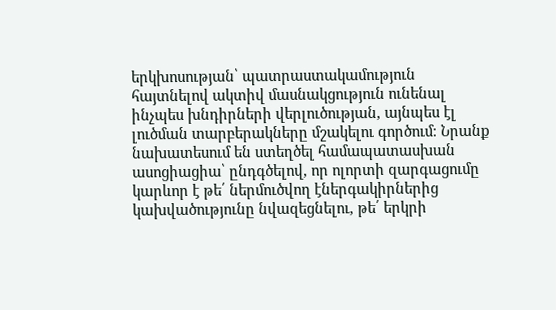երկխոսության՝ պատրաստակամություն հայտնելով ակտիվ մասնակցություն ունենալ ինչպես խնդիրների վերլուծության, այնպես էլ լուծման տարբերակները մշակելու գործում։ Նրանք նախատեսում են ստեղծել համապատասխան ասոցիացիա՝ ընդգծելով, որ ոլորտի զարգացումը կարևոր է թե՛ ներմուծվող էներգակիրներից կախվածությունը նվազեցնելու, թե՛ երկրի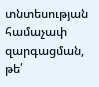տնտեսության համաչափ զարգացման, թե՛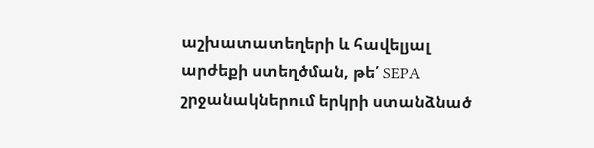աշխատատեղերի և հավելյալ արժեքի ստեղծման, թե՛ SEPA շրջանակներում երկրի ստանձնած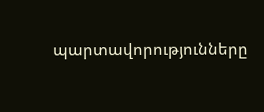պարտավորությունները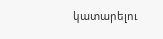կատարելու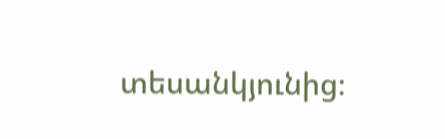տեսանկյունից։